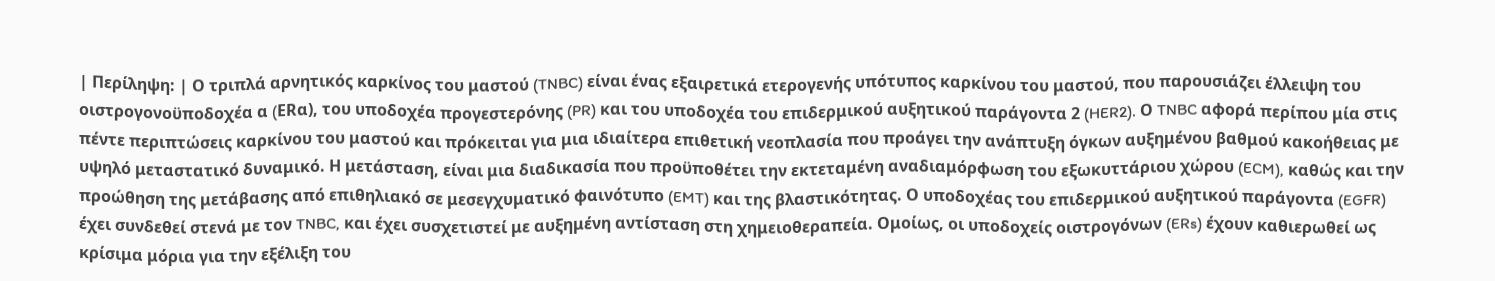| Περίληψη: | Ο τριπλά αρνητικός καρκίνος του μαστού (TNBC) είναι ένας εξαιρετικά ετερογενής υπότυπος καρκίνου του μαστού, που παρουσιάζει έλλειψη του οιστρογονοϋποδοχέα α (ERα), του υποδοχέα προγεστερόνης (PR) και του υποδοχέα του επιδερμικού αυξητικού παράγοντα 2 (HER2). Ο TNBC αφορά περίπου μία στις πέντε περιπτώσεις καρκίνου του μαστού και πρόκειται για μια ιδιαίτερα επιθετική νεοπλασία που προάγει την ανάπτυξη όγκων αυξημένου βαθμού κακοήθειας με υψηλό μεταστατικό δυναμικό. Η μετάσταση, είναι μια διαδικασία που προϋποθέτει την εκτεταμένη αναδιαμόρφωση του εξωκυττάριου χώρου (ECM), καθώς και την προώθηση της μετάβασης από επιθηλιακό σε μεσεγχυματικό φαινότυπο (EMT) και της βλαστικότητας. Ο υποδοχέας του επιδερμικού αυξητικού παράγοντα (EGFR) έχει συνδεθεί στενά με τον TNBC, και έχει συσχετιστεί με αυξημένη αντίσταση στη χημειοθεραπεία. Ομοίως, οι υποδοχείς οιστρογόνων (ERs) έχουν καθιερωθεί ως κρίσιμα μόρια για την εξέλιξη του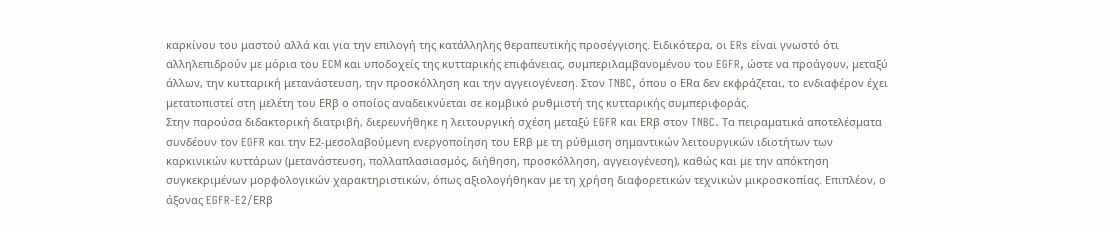καρκίνου του μαστού αλλά και για την επιλογή της κατάλληλης θεραπευτικής προσέγγισης. Ειδικότερα, οι ERs είναι γνωστό ότι αλληλεπιδρούν με μόρια του ECM και υποδοχείς της κυτταρικής επιφάνειας, συμπεριλαμβανομένου του EGFR, ώστε να προάγουν, μεταξύ άλλων, την κυτταρική μετανάστευση, την προσκόλληση και την αγγειογένεση. Στον TNBC, όπου ο ERα δεν εκφράζεται, το ενδιαφέρον έχει μετατοπιστεί στη μελέτη του ERβ ο οποίος αναδεικνύεται σε κομβικό ρυθμιστή της κυτταρικής συμπεριφοράς.
Στην παρούσα διδακτορική διατριβή, διερευνήθηκε η λειτουργική σχέση μεταξύ EGFR και ERβ στον TNBC. Tα πειραματικά αποτελέσματα συνδέουν τον EGFR και την Ε2-μεσολαβούμενη ενεργοποίηση του ERβ με τη ρύθμιση σημαντικών λειτουργικών ιδιοτήτων των καρκινικών κυττάρων (μετανάστευση, πολλαπλασιασμός, διήθηση, προσκόλληση, αγγειογένεση), καθώς και με την απόκτηση συγκεκριμένων μορφολογικών χαρακτηριστικών, όπως αξιολογήθηκαν με τη χρήση διαφορετικών τεχνικών μικροσκοπίας. Επιπλέον, ο άξονας EGFR-E2/ERβ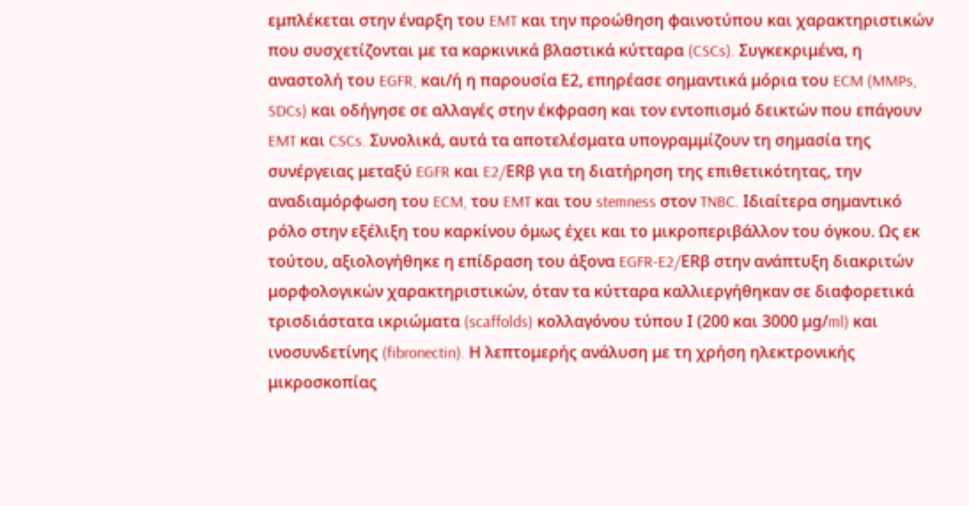εμπλέκεται στην έναρξη του EMT και την προώθηση φαινοτύπου και χαρακτηριστικών που συσχετίζονται με τα καρκινικά βλαστικά κύτταρα (CSCs). Συγκεκριμένα, η αναστολή του EGFR, και/ή η παρουσία Ε2, επηρέασε σημαντικά μόρια του ECM (MMPs, SDCs) και οδήγησε σε αλλαγές στην έκφραση και τον εντοπισμό δεικτών που επάγουν EMT και CSCs. Συνολικά, αυτά τα αποτελέσματα υπογραμμίζουν τη σημασία της συνέργειας μεταξύ EGFR και E2/ERβ για τη διατήρηση της επιθετικότητας, την αναδιαμόρφωση του ECM, του EMT και του stemness στον TNBC. Ιδιαίτερα σημαντικό ρόλο στην εξέλιξη του καρκίνου όμως έχει και το μικροπεριβάλλον του όγκου. Ως εκ τούτου, αξιολογήθηκε η επίδραση του άξονα EGFR-E2/ERβ στην ανάπτυξη διακριτών μορφολογικών χαρακτηριστικών, όταν τα κύτταρα καλλιεργήθηκαν σε διαφορετικά τρισδιάστατα ικριώματα (scaffolds) κολλαγόνου τύπου Ι (200 και 3000 μg/ml) και ινοσυνδετίνης (fibronectin). Η λεπτομερής ανάλυση με τη χρήση ηλεκτρονικής μικροσκοπίας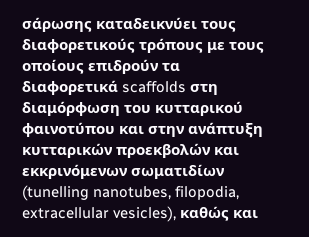σάρωσης καταδεικνύει τους διαφορετικούς τρόπους με τους οποίους επιδρούν τα διαφορετικά scaffolds στη διαμόρφωση του κυτταρικού φαινοτύπου και στην ανάπτυξη κυτταρικών προεκβολών και εκκρινόμενων σωματιδίων (tunelling nanotubes, filopodia, extracellular vesicles), καθώς και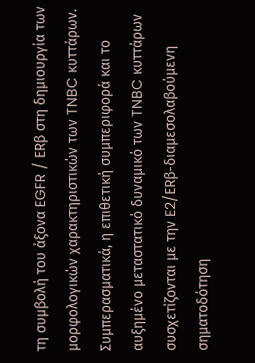τη συμβολή του άξονα EGFR / ERβ στη δημιουργία των μορφολογικών χαρακτηριστικών των TNBC κυττάρων. Συμπερασματικά, η επιθετική συμπεριφορά και το αυξημένο μεταστατικό δυναμικό των TNBC κυττάρων συσχετίζονται με την E2/ERβ-διαμεσολαβούμενη σηματοδότηση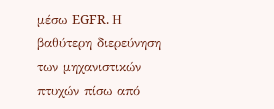μέσω EGFR. Η βαθύτερη διερεύνηση των μηχανιστικών πτυχών πίσω από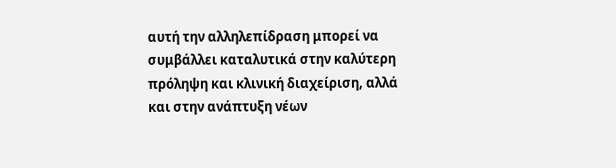αυτή την αλληλεπίδραση μπορεί να συμβάλλει καταλυτικά στην καλύτερη πρόληψη και κλινική διαχείριση, αλλά και στην ανάπτυξη νέων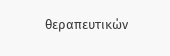θεραπευτικών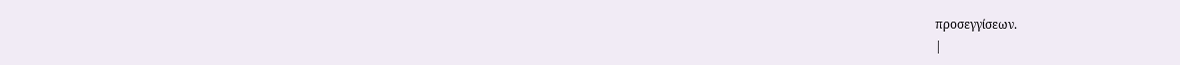προσεγγίσεων.
|